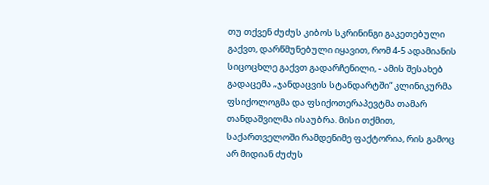თუ თქვენ ძუძუს კიბოს სკრინინგი გაკეთებული გაქვთ, დარწმუნებული იყავით, რომ 4-5 ადამიანის სიცოცხლე გაქვთ გადარჩენილი, - ამის შესახებ გადაცემა „ჯანდაცვის სტანდარტში“ კლინიკურმა ფსიქოლოგმა და ფსიქოთერაპევტმა თამარ თანდაშვილმა ისაუბრა. მისი თქმით, საქართველოში რამდენიმე ფაქტორია, რის გამოც არ მიდიან ძუძუს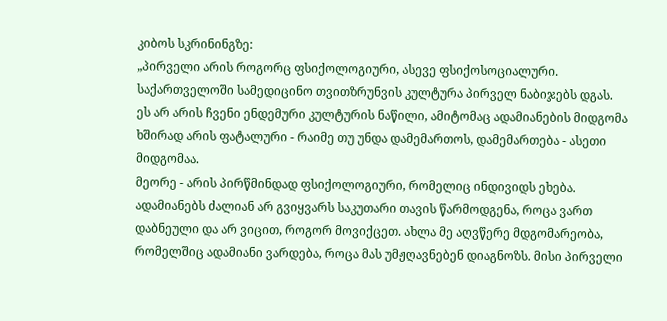კიბოს სკრინინგზე:
„პირველი არის როგორც ფსიქოლოგიური, ასევე ფსიქოსოციალური. საქართველოში სამედიცინო თვითზრუნვის კულტურა პირველ ნაბიჯებს დგას. ეს არ არის ჩვენი ენდემური კულტურის ნაწილი, ამიტომაც ადამიანების მიდგომა ხშირად არის ფატალური - რაიმე თუ უნდა დამემართოს, დამემართება - ასეთი მიდგომაა.
მეორე - არის პირწმინდად ფსიქოლოგიური, რომელიც ინდივიდს ეხება. ადამიანებს ძალიან არ გვიყვარს საკუთარი თავის წარმოდგენა, როცა ვართ დაბნეული და არ ვიცით, როგორ მოვიქცეთ. ახლა მე აღვწერე მდგომარეობა, რომელშიც ადამიანი ვარდება, როცა მას უმჟღავნებენ დიაგნოზს. მისი პირველი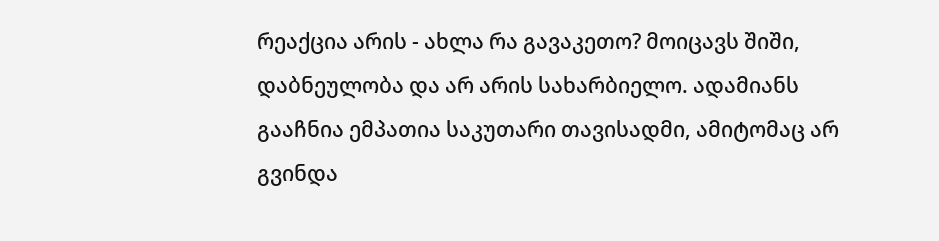რეაქცია არის - ახლა რა გავაკეთო? მოიცავს შიში, დაბნეულობა და არ არის სახარბიელო. ადამიანს გააჩნია ემპათია საკუთარი თავისადმი, ამიტომაც არ გვინდა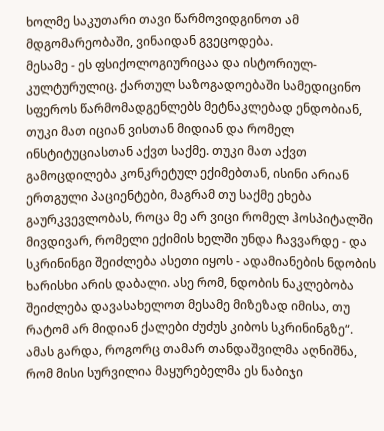ხოლმე საკუთარი თავი წარმოვიდგინოთ ამ მდგომარეობაში, ვინაიდან გვეცოდება.
მესამე - ეს ფსიქოლოგიურიცაა და ისტორიულ-კულტურულიც. ქართულ საზოგადოებაში სამედიცინო სფეროს წარმომადგენლებს მეტნაკლებად ენდობიან, თუკი მათ იციან ვისთან მიდიან და რომელ ინსტიტუციასთან აქვთ საქმე. თუკი მათ აქვთ გამოცდილება კონკრეტულ ექიმებთან, ისინი არიან ერთგული პაციენტები, მაგრამ თუ საქმე ეხება გაურკვევლობას, როცა მე არ ვიცი რომელ ჰოსპიტალში მივდივარ, რომელი ექიმის ხელში უნდა ჩავვარდე - და სკრინინგი შეიძლება ასეთი იყოს - ადამიანების ნდობის ხარისხი არის დაბალი. ასე რომ, ნდობის ნაკლებობა შეიძლება დავასახელოთ მესამე მიზეზად იმისა, თუ რატომ არ მიდიან ქალები ძუძუს კიბოს სკრინინგზე“.
ამას გარდა, როგორც თამარ თანდაშვილმა აღნიშნა, რომ მისი სურვილია მაყურებელმა ეს ნაბიჯი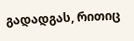გადადგას, რითიც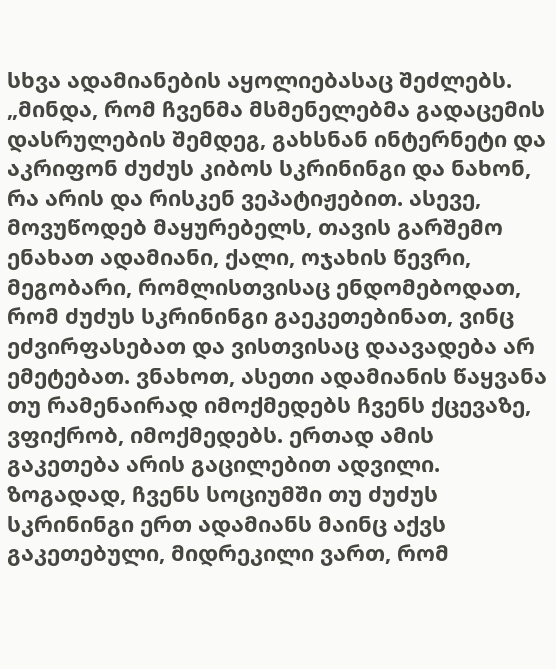სხვა ადამიანების აყოლიებასაც შეძლებს.
„მინდა, რომ ჩვენმა მსმენელებმა გადაცემის დასრულების შემდეგ, გახსნან ინტერნეტი და აკრიფონ ძუძუს კიბოს სკრინინგი და ნახონ, რა არის და რისკენ ვეპატიჟებით. ასევე, მოვუწოდებ მაყურებელს, თავის გარშემო ენახათ ადამიანი, ქალი, ოჯახის წევრი, მეგობარი, რომლისთვისაც ენდომებოდათ, რომ ძუძუს სკრინინგი გაეკეთებინათ, ვინც ეძვირფასებათ და ვისთვისაც დაავადება არ ემეტებათ. ვნახოთ, ასეთი ადამიანის წაყვანა თუ რამენაირად იმოქმედებს ჩვენს ქცევაზე, ვფიქრობ, იმოქმედებს. ერთად ამის გაკეთება არის გაცილებით ადვილი. ზოგადად, ჩვენს სოციუმში თუ ძუძუს სკრინინგი ერთ ადამიანს მაინც აქვს გაკეთებული, მიდრეკილი ვართ, რომ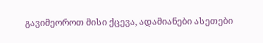გავიმეოროთ მისი ქცევა, ადამიანები ასეთები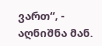ვართ“, - აღნიშნა მან.